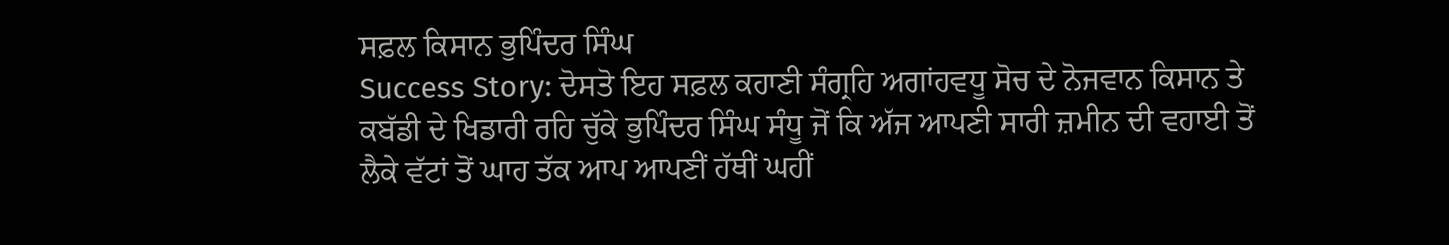ਸਫ਼ਲ ਕਿਸਾਨ ਭੁਪਿੰਦਰ ਸਿੰਘ
Success Story: ਦੋਸਤੋ ਇਹ ਸਫ਼ਲ ਕਹਾਣੀ ਸੰਗ੍ਰਹਿ ਅਗਾਂਹਵਧੂ ਸੋਚ ਦੇ ਨੋਜਵਾਨ ਕਿਸਾਨ ਤੇ ਕਬੱਡੀ ਦੇ ਖਿਡਾਰੀ ਰਹਿ ਚੁੱਕੇ ਭੁਪਿੰਦਰ ਸਿੰਘ ਸੰਧੂ ਜੋਂ ਕਿ ਅੱਜ ਆਪਣੀ ਸਾਰੀ ਜ਼ਮੀਨ ਦੀ ਵਹਾਈ ਤੋਂ ਲੈਕੇ ਵੱਟਾਂ ਤੋਂ ਘਾਹ ਤੱਕ ਆਪ ਆਪਣੀਂ ਹੱਥੀਂ ਘਹੀਂ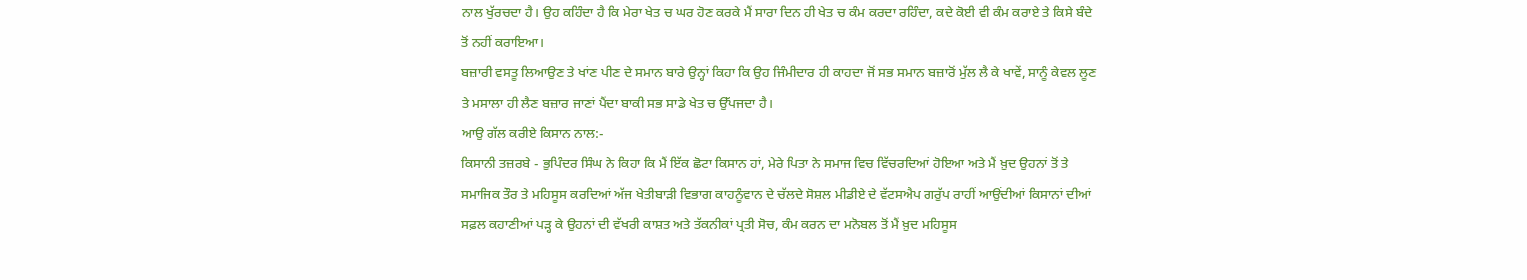ਨਾਲ ਖੁੱਰਚਦਾ ਹੈ। ਉਹ ਕਹਿੰਦਾ ਹੈ ਕਿ ਮੇਰਾ ਖੇਤ ਚ ਘਰ ਹੋਣ ਕਰਕੇ ਮੈਂ ਸਾਰਾ ਦਿਨ ਹੀ ਖੇਤ ਚ ਕੰਮ ਕਰਦਾ ਰਹਿੰਦਾ, ਕਦੇ ਕੋਈ ਵੀ ਕੰਮ ਕਰਾਏ ਤੇ ਕਿਸੇ ਬੰਦੇ ਤੋਂ ਨਹੀਂ ਕਰਾਇਆ।
ਬਜ਼ਾਰੀ ਵਸਤੂ ਲਿਆਉਣ ਤੇ ਖਾਂਣ ਪੀਣ ਦੇ ਸਮਾਨ ਬਾਰੇ ਉਨ੍ਹਾਂ ਕਿਹਾ ਕਿ ਉਹ ਜਿੰਮੀਦਾਰ ਹੀ ਕਾਹਦਾ ਜੋਂ ਸਭ ਸਮਾਨ ਬਜ਼ਾਰੋਂ ਮੁੱਲ ਲੈ ਕੇ ਖਾਵੇਂ, ਸਾਨੂੰ ਕੇਵਲ ਲੂਣ ਤੇ ਮਸਾਲਾ ਹੀ ਲੈਣ ਬਜ਼ਾਰ ਜਾਣਾਂ ਪੈਂਦਾ ਬਾਕੀ ਸਭ ਸਾਡੇ ਖੇਤ ਚ ਉੱਪਜਦਾ ਹੈ।
ਆਉ ਗੱਲ ਕਰੀਏ ਕਿਸਾਨ ਨਾਲ:-
ਕਿਸਾਨੀ ਤਜ਼ਰਬੇ - ਭੁਪਿੰਦਰ ਸਿੰਘ ਨੇ ਕਿਹਾ ਕਿ ਮੈਂ ਇੱਕ ਛੋਟਾ ਕਿਸਾਨ ਹਾਂ, ਮੇਰੇ ਪਿਤਾ ਨੇ ਸਮਾਜ ਵਿਚ ਵਿੱਚਰਦਿਆਂ ਹੋਇਆ ਅਤੇ ਮੈਂ ਖ਼ੁਦ ਉਹਨਾਂ ਤੋਂ ਤੇ ਸਮਾਜਿਕ ਤੌਰ ਤੇ ਮਹਿਸੂਸ ਕਰਦਿਆਂ ਅੱਜ ਖੇਤੀਬਾੜੀ ਵਿਭਾਗ ਕਾਹਨੂੰਵਾਨ ਦੇ ਚੱਲਦੇ ਸੋਸ਼ਲ ਮੀਡੀਏ ਦੇ ਵੱਟਸਐਪ ਗਰੁੱਪ ਰਾਹੀਂ ਆਉਂਦੀਆਂ ਕਿਸਾਨਾਂ ਦੀਆਂ ਸਫ਼ਲ ਕਹਾਣੀਆਂ ਪੜ੍ਹ ਕੇ ਉਹਨਾਂ ਦੀ ਵੱਖਰੀ ਕਾਸ਼ਤ ਅਤੇ ਤੱਕਨੀਕਾਂ ਪ੍ਰਤੀ ਸੋਚ, ਕੰਮ ਕਰਨ ਦਾ ਮਨੋਬਲ ਤੋਂ ਮੈਂ ਖ਼ੁਦ ਮਹਿਸੂਸ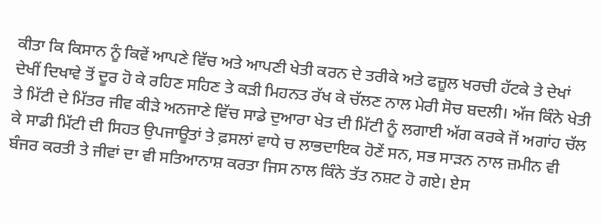ਕੀਤਾ ਕਿ ਕਿਸਾਨ ਨੂੰ ਕਿਵੇਂ ਆਪਣੇ ਵਿੱਚ ਅਤੇ ਆਪਣੀ ਖੇਤੀ ਕਰਨ ਦੇ ਤਰੀਕੇ ਅਤੇ ਫਜ਼ੂਲ ਖਰਚੀ ਹੱਟਕੇ ਤੇ ਦੇਖਾਂ ਦੇਖੀਂ ਦਿਖਾਵੇ ਤੋਂ ਦੂਰ ਹੋ ਕੇ ਰਹਿਣ ਸਹਿਣ ਤੇ ਕੜੀ ਮਿਹਨਤ ਰੱਖ ਕੇ ਚੱਲਣ ਨਾਲ ਮੇਰੀ ਸੋਚ ਬਦਲੀ। ਅੱਜ ਕਿੰਨੇ ਖੇਤੀ ਤੇ ਮਿੱਟੀ ਦੇ ਮਿੱਤਰ ਜੀਵ ਕੀੜੇ ਅਨਜਾਣੇ ਵਿੱਚ ਸਾਡੇ ਦੁਆਰਾ ਖੇਤ ਦੀ ਮਿੱਟੀ ਨੂੰ ਲਗਾਈ ਅੱਗ ਕਰਕੇ ਜੋਂ ਅਗਾਂਹ ਚੱਲ ਕੇ ਸਾਡੀ ਮਿੱਟੀ ਦੀ ਸਿਹਤ ਉਪਜਾਊਤਾਂ ਤੇ ਫ਼ਸਲਾਂ ਵਾਧੇ ਚ ਲਾਭਦਾਇਕ ਹੋਣੇਂ ਸਨ, ਸਭ ਸਾੜਨ ਨਾਲ ਜ਼ਮੀਨ ਵੀ ਬੰਜਰ ਕਰਤੀ ਤੇ ਜੀਵਾਂ ਦਾ ਵੀ ਸਤਿਆਨਾਸ਼ ਕਰਤਾ ਜਿਸ ਨਾਲ ਕਿੰਨੇ ਤੱਤ ਨਸ਼ਟ ਹੋ ਗਏ। ਏਸ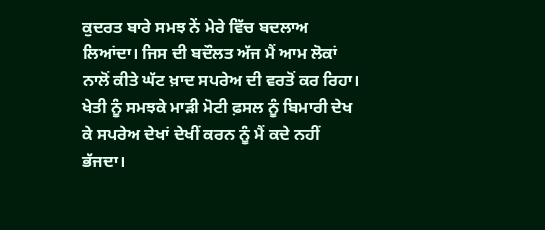ਕੁਦਰਤ ਬਾਰੇ ਸਮਝ ਨੇਂ ਮੇਰੇ ਵਿੱਚ ਬਦਲਾਅ ਲਿਆਂਦਾ। ਜਿਸ ਦੀ ਬਦੌਲਤ ਅੱਜ ਮੈਂ ਆਮ ਲੋਕਾਂ ਨਾਲੋਂ ਕੀਤੇ ਘੱਟ ਖ਼ਾਦ ਸਪਰੇਅ ਦੀ ਵਰਤੋਂ ਕਰ ਰਿਹਾ।
ਖੇਤੀ ਨੂੰ ਸਮਝਕੇ ਮਾੜੀ ਮੋਟੀ ਫ਼ਸਲ ਨੂੰ ਬਿਮਾਰੀ ਦੇਖ ਕੇ ਸਪਰੇਅ ਦੇਖਾਂ ਦੇਖੀਂ ਕਰਨ ਨੂੰ ਮੈਂ ਕਦੇ ਨਹੀਂ ਭੱਜਦਾ।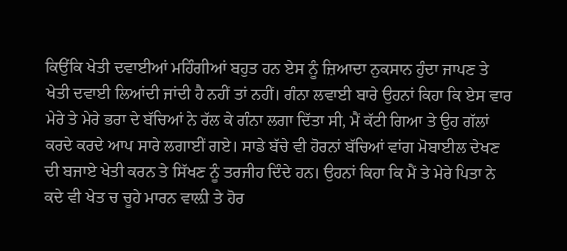ਕਿਉਂਕਿ ਖੇਤੀ ਦਵਾਈਆਂ ਮਹਿੰਗੀਆਂ ਬਹੁਤ ਹਨ ਏਸ ਨੂੰ ਜ਼ਿਆਦਾ ਨੁਕਸਾਨ ਹੁੰਦਾ ਜਾਪਣ ਤੇ ਖੇਤੀ ਦਵਾਈ ਲਿਆਂਦੀ ਜਾਂਦੀ ਹੈ ਨਹੀਂ ਤਾਂ ਨਹੀਂ। ਗੰਨਾ ਲਵਾਈ ਬਾਰੇ ਉਹਨਾਂ ਕਿਹਾ ਕਿ ਏਸ ਵਾਰ ਮੇਰੇ ਤੇ ਮੇਰੇ ਭਰਾ ਦੇ ਬੱਚਿਆਂ ਨੇ ਰੱਲ ਕੇ ਗੰਨਾ ਲਗਾ ਦਿੱਤਾ ਸੀ, ਮੈਂ ਕੱਟੀ ਗਿਆ ਤੇ ਉਹ ਗੱਲਾਂ ਕਰਦੇ ਕਰਦੇ ਆਪ ਸਾਰੇ ਲਗਾਈਂ ਗਏ। ਸਾਡੇ ਬੱਚੇ ਵੀ ਹੋਰਨਾਂ ਬੱਚਿਆਂ ਵਾਂਗ ਮੋਬਾਈਲ ਦੇਖਣ ਦੀ ਬਜਾਏ ਖੇਤੀ ਕਰਨ ਤੇ ਸਿੱਖਣ ਨੂੰ ਤਰਜੀਹ ਦਿੰਦੇ ਹਨ। ਉਹਨਾਂ ਕਿਹਾ ਕਿ ਮੈਂ ਤੇ ਮੇਰੇ ਪਿਤਾ ਨੇ ਕਦੇ ਵੀ ਖੇਤ ਚ ਚੂਹੇ ਮਾਰਨ ਵਾਲ਼ੀ ਤੇ ਹੋਰ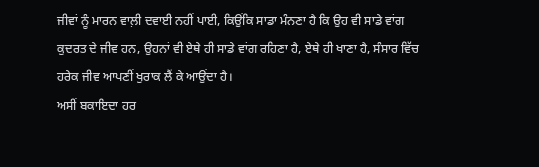ਜੀਵਾਂ ਨੂੰ ਮਾਰਨ ਵਾਲ਼ੀ ਦਵਾਈ ਨਹੀਂ ਪਾਈ, ਕਿਉਂਕਿ ਸਾਡਾ ਮੰਨਣਾ ਹੈ ਕਿ ਉਹ ਵੀ ਸਾਡੇ ਵਾਂਗ ਕੁਦਰਤ ਦੇ ਜੀਵ ਹਨ, ਉਹਨਾਂ ਵੀ ਏਥੇ ਹੀ ਸਾਡੇ ਵਾਂਗ ਰਹਿਣਾ ਹੈ, ਏਥੇ ਹੀ ਖਾਣਾ ਹੈ, ਸੰਸਾਰ ਵਿੱਚ ਹਰੇਕ ਜੀਵ ਆਪਣੀਂ ਖੁਰਾਕ ਲੈਂ ਕੇ ਆਉਂਦਾ ਹੈ।
ਅਸੀਂ ਬਕਾਇਦਾ ਹਰ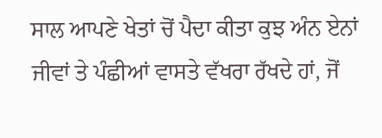ਸਾਲ ਆਪਣੇ ਖੇਤਾਂ ਚੋਂ ਪੈਦਾ ਕੀਤਾ ਕੁਝ ਅੰਨ ਏਨਾਂ ਜੀਵਾਂ ਤੇ ਪੰਛੀਆਂ ਵਾਸਤੇ ਵੱਖਰਾ ਰੱਖਦੇ ਹਾਂ, ਜੋਂ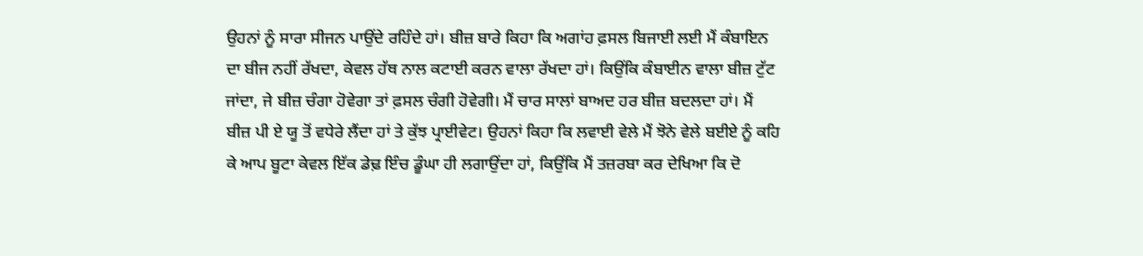ਉਹਨਾਂ ਨੂੰ ਸਾਰਾ ਸੀਜਨ ਪਾਉਂਦੇ ਰਹਿੰਦੇ ਹਾਂ। ਬੀਜ਼ ਬਾਰੇ ਕਿਹਾ ਕਿ ਅਗਾਂਹ ਫ਼ਸਲ ਬਿਜਾਈ ਲਈ ਮੈਂ ਕੰਬਾਇਨ ਦਾ ਬੀਜ ਨਹੀਂ ਰੱਖਦਾ, ਕੇਵਲ ਹੱਥ ਨਾਲ ਕਟਾਈ ਕਰਨ ਵਾਲਾ ਰੱਖਦਾ ਹਾਂ। ਕਿਉਂਕਿ ਕੰਬਾਈਨ ਵਾਲਾ ਬੀਜ਼ ਟੁੱਟ ਜਾਂਦਾ, ਜੇ ਬੀਜ਼ ਚੰਗਾ ਹੋਵੇਗਾ ਤਾਂ ਫ਼ਸਲ ਚੰਗੀ ਹੋਵੇਗੀ। ਮੈਂ ਚਾਰ ਸਾਲਾਂ ਬਾਅਦ ਹਰ ਬੀਜ਼ ਬਦਲਦਾ ਹਾਂ। ਮੈਂ ਬੀਜ਼ ਪੀ ਏ ਯੂ ਤੋਂ ਵਧੇਰੇ ਲੈਂਦਾ ਹਾਂ ਤੇ ਕੁੱਝ ਪ੍ਰਾਈਵੇਟ। ਉਹਨਾਂ ਕਿਹਾ ਕਿ ਲਵਾਈ ਵੇਲੇ ਮੈਂ ਝੋਨੇ ਵੇਲੇ ਬਈਏ ਨੂੰ ਕਹਿ ਕੇ ਆਪ ਬੂਟਾ ਕੇਵਲ ਇੱਕ ਡੇਢ਼ ਇੰਚ ਡੂੰਘਾ ਹੀ ਲਗਾਉਂਦਾ ਹਾਂ, ਕਿਉਂਕਿ ਮੈਂ ਤਜ਼ਰਬਾ ਕਰ ਦੇਖਿਆ ਕਿ ਦੋ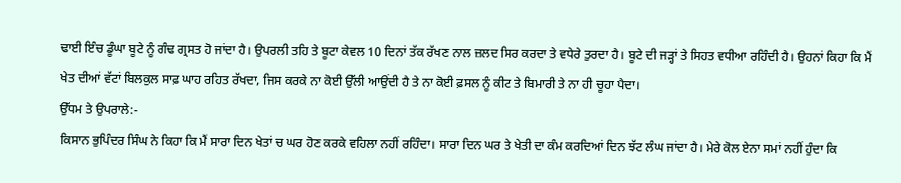ਢਾਈ ਇੰਚ ਡੂੰਘਾ ਬੂਟੇ ਨੂੰ ਗੰਢ ਗ੍ਰਸਤ ਹੋ ਜਾਂਦਾ ਹੈ। ਉਪਰਲੀ ਤਹਿ ਤੇ ਬੂਟਾ ਕੇਵਲ 10 ਦਿਨਾਂ ਤੱਕ ਰੱਖਣ ਨਾਲ ਜ਼ਲਦ ਸਿਰ ਕਰਦਾ ਤੇ ਵਧੇਰੇ ਤੁਰਦਾ ਹੈ। ਬੂਟੇ ਦੀ ਜੜ੍ਹਾਂ ਤੇ ਸਿਹਤ ਵਧੀਆ ਰਹਿੰਦੀ ਹੈ। ਉਹਨਾਂ ਕਿਹਾ ਕਿ ਮੈਂ ਖੇਤ ਦੀਆਂ ਵੱਟਾਂ ਬਿਲਕੁਲ ਸਾਫ਼ ਘਾਹ ਰਹਿਤ ਰੱਖਦਾ, ਜਿਸ ਕਰਕੇ ਨਾ ਕੋਈ ਉੱਲੀ ਆਉਂਦੀ ਹੈ ਤੇ ਨਾ ਕੋਈ ਫ਼ਸਲ ਨੂੰ ਕੀਟ ਤੇ ਬਿਮਾਰੀ ਤੇ ਨਾ ਹੀ ਚੂਹਾ ਪੈਦਾ।
ਉੱਧਮ ਤੇ ਉਪਰਾਲੇ:-
ਕਿਸਾਨ ਭੁਪਿੰਦਰ ਸਿੰਘ ਨੇ ਕਿਹਾ ਕਿ ਮੈਂ ਸਾਰਾ ਦਿਨ ਖੇਤਾਂ ਚ ਘਰ ਹੋਣ ਕਰਕੇ ਵਹਿਲਾ ਨਹੀਂ ਰਹਿੰਦਾ। ਸਾਰਾ ਦਿਨ ਘਰ ਤੇ ਖੇਤੀ ਦਾ ਕੰਮ ਕਰਦਿਆਂ ਦਿਨ ਝੱਟ ਲੰਘ ਜਾਂਦਾ ਹੈ। ਮੇਰੇ ਕੋਲ ਏਨਾ ਸਮਾਂ ਨਹੀਂ ਹੁੰਦਾ ਕਿ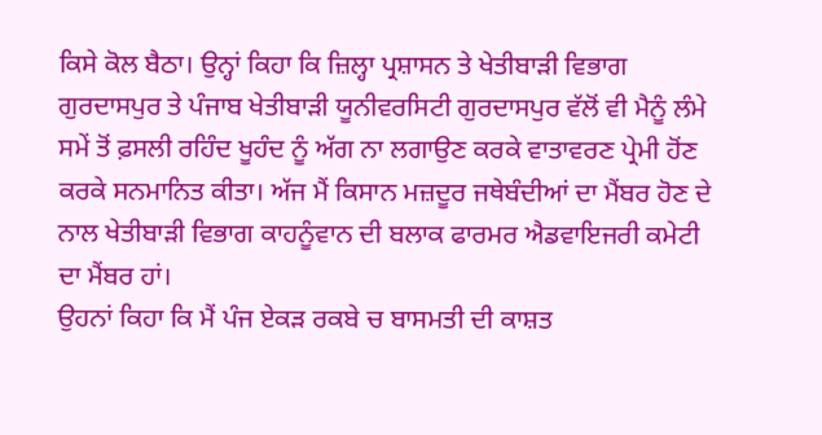ਕਿਸੇ ਕੋਲ ਬੈਠਾ। ਉਨ੍ਹਾਂ ਕਿਹਾ ਕਿ ਜ਼ਿਲ੍ਹਾ ਪ੍ਰਸ਼ਾਸਨ ਤੇ ਖੇਤੀਬਾੜੀ ਵਿਭਾਗ ਗੁਰਦਾਸਪੁਰ ਤੇ ਪੰਜਾਬ ਖੇਤੀਬਾੜੀ ਯੂਨੀਵਰਸਿਟੀ ਗੁਰਦਾਸਪੁਰ ਵੱਲੋਂ ਵੀ ਮੈਨੂੰ ਲੰਮੇ ਸਮੇਂ ਤੋਂ ਫ਼ਸਲੀ ਰਹਿੰਦ ਖੂਹੰਦ ਨੂੰ ਅੱਗ ਨਾ ਲਗਾਉਣ ਕਰਕੇ ਵਾਤਾਵਰਣ ਪ੍ਰੇਮੀ ਹੋਂਣ ਕਰਕੇ ਸਨਮਾਨਿਤ ਕੀਤਾ। ਅੱਜ ਮੈਂ ਕਿਸਾਨ ਮਜ਼ਦੂਰ ਜਥੇਬੰਦੀਆਂ ਦਾ ਮੈਂਬਰ ਹੋਣ ਦੇ ਨਾਲ ਖੇਤੀਬਾੜੀ ਵਿਭਾਗ ਕਾਹਨੂੰਵਾਨ ਦੀ ਬਲਾਕ ਫਾਰਮਰ ਐਡਵਾਇਜਰੀ ਕਮੇਟੀ ਦਾ ਮੈਂਬਰ ਹਾਂ।
ਉਹਨਾਂ ਕਿਹਾ ਕਿ ਮੈਂ ਪੰਜ ਏਕੜ ਰਕਬੇ ਚ ਬਾਸਮਤੀ ਦੀ ਕਾਸ਼ਤ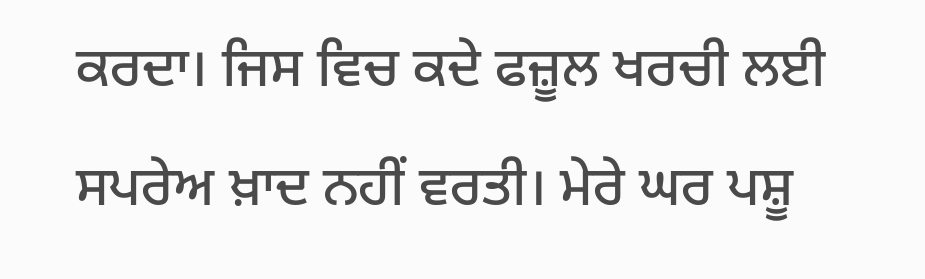ਕਰਦਾ। ਜਿਸ ਵਿਚ ਕਦੇ ਫਜ਼ੂਲ ਖਰਚੀ ਲਈ ਸਪਰੇਅ ਖ਼ਾਦ ਨਹੀਂ ਵਰਤੀ। ਮੇਰੇ ਘਰ ਪਸ਼ੂ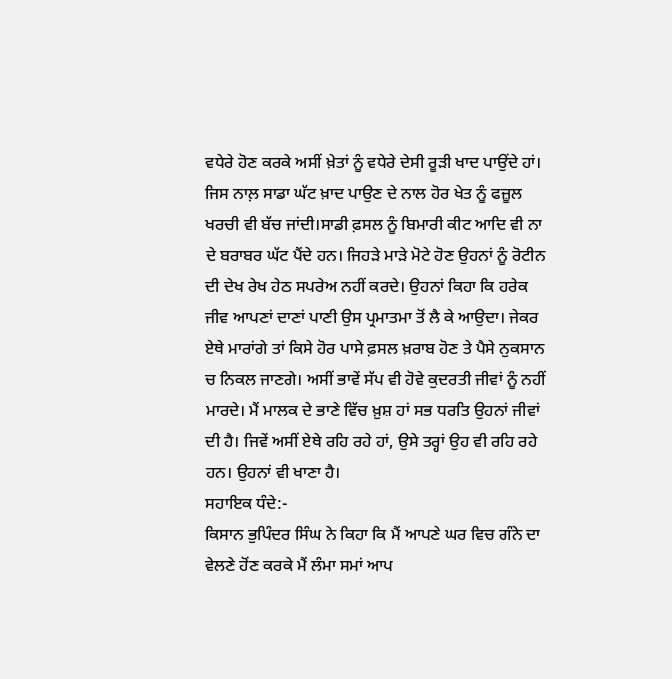ਵਧੇਰੇ ਹੋਣ ਕਰਕੇ ਅਸੀਂ ਖ਼ੇਤਾਂ ਨੂੰ ਵਧੇਰੇ ਦੇਸੀ ਰੂੜੀ ਖਾਦ ਪਾਉਂਦੇ ਹਾਂ। ਜਿਸ ਨਾਲ਼ ਸਾਡਾ ਘੱਟ ਖ਼ਾਦ ਪਾਉਣ ਦੇ ਨਾਲ ਹੋਰ ਖੇਤ ਨੂੰ ਫਜ਼ੂਲ ਖਰਚੀ ਵੀ ਬੱਚ ਜਾਂਦੀ।ਸਾਡੀ ਫ਼ਸਲ ਨੂੰ ਬਿਮਾਰੀ ਕੀਟ ਆਦਿ ਵੀ ਨਾ ਦੇ ਬਰਾਬਰ ਘੱਟ ਪੈਂਦੇ ਹਨ। ਜਿਹੜੇ ਮਾੜੇ ਮੋਟੇ ਹੋਣ ਉਹਨਾਂ ਨੂੰ ਰੋਟੀਨ ਦੀ ਦੇਖ ਰੇਖ ਹੇਠ ਸਪਰੇਅ ਨਹੀਂ ਕਰਦੇ। ਉਹਨਾਂ ਕਿਹਾ ਕਿ ਹਰੇਕ ਜੀਵ ਆਪਣਾਂ ਦਾਣਾਂ ਪਾਣੀ ਉਸ ਪ੍ਰਮਾਤਮਾ ਤੋਂ ਲੈ ਕੇ ਆਉਦਾ। ਜੇਕਰ ਏਥੇ ਮਾਰਾਂਗੇ ਤਾਂ ਕਿਸੇ ਹੋਰ ਪਾਸੇ ਫ਼ਸਲ ਖ਼ਰਾਬ ਹੋਣ ਤੇ ਪੈਸੇ ਨੁਕਸਾਨ ਚ ਨਿਕਲ ਜਾਣਗੇ। ਅਸੀਂ ਭਾਵੇਂ ਸੱਪ ਵੀ ਹੋਵੇ ਕੁਦਰਤੀ ਜੀਵਾਂ ਨੂੰ ਨਹੀਂ ਮਾਰਦੇ। ਮੈਂ ਮਾਲਕ ਦੇ ਭਾਣੇ ਵਿੱਚ ਖ਼ੁਸ਼ ਹਾਂ ਸਭ ਧਰਤਿ ਉਹਨਾਂ ਜੀਵਾਂ ਦੀ ਹੈ। ਜਿਵੇਂ ਅਸੀਂ ਏਥੇ ਰਹਿ ਰਹੇ ਹਾਂ, ਉਸੇ ਤਰ੍ਹਾਂ ਉਹ ਵੀ ਰਹਿ ਰਹੇ ਹਨ। ਉਹਨਾਂ ਵੀ ਖਾਣਾ ਹੈ।
ਸਹਾਇਕ ਧੰਦੇ:-
ਕਿਸਾਨ ਭੁਪਿੰਦਰ ਸਿੰਘ ਨੇ ਕਿਹਾ ਕਿ ਮੈਂ ਆਪਣੇ ਘਰ ਵਿਚ ਗੰਨੇ ਦਾ ਵੇਲਣੇ ਹੋਂਣ ਕਰਕੇ ਮੈਂ ਲੰਮਾ ਸਮਾਂ ਆਪ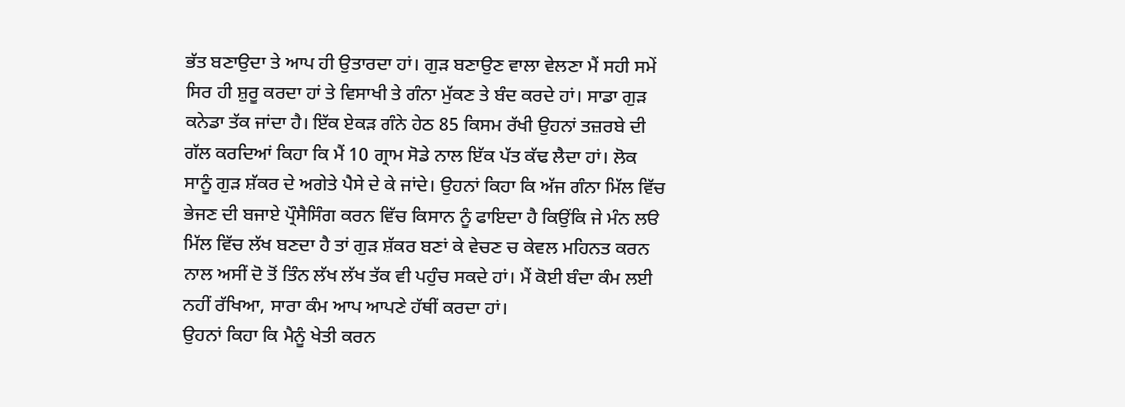ਭੱਤ ਬਣਾਉਦਾ ਤੇ ਆਪ ਹੀ ਉਤਾਰਦਾ ਹਾਂ। ਗੁੜ ਬਣਾਉਣ ਵਾਲਾ ਵੇਲਣਾ ਮੈਂ ਸਹੀ ਸਮੇਂ ਸਿਰ ਹੀ ਸ਼ੁਰੂ ਕਰਦਾ ਹਾਂ ਤੇ ਵਿਸਾਖੀ ਤੇ ਗੰਨਾ ਮੁੱਕਣ ਤੇ ਬੰਦ ਕਰਦੇ ਹਾਂ। ਸਾਡਾ ਗੁੜ ਕਨੇਡਾ ਤੱਕ ਜਾਂਦਾ ਹੈ। ਇੱਕ ਏਕੜ ਗੰਨੇ ਹੇਠ 85 ਕਿਸਮ ਰੱਖੀ ਉਹਨਾਂ ਤਜ਼ਰਬੇ ਦੀ ਗੱਲ ਕਰਦਿਆਂ ਕਿਹਾ ਕਿ ਮੈਂ 10 ਗ੍ਰਾਮ ਸੋਡੇ ਨਾਲ ਇੱਕ ਪੱਤ ਕੱਢ ਲੈਦਾ ਹਾਂ। ਲੋਕ ਸਾਨੂੰ ਗੁੜ ਸ਼ੱਕਰ ਦੇ ਅਗੇਤੇ ਪੈਸੇ ਦੇ ਕੇ ਜਾਂਦੇ। ਉਹਨਾਂ ਕਿਹਾ ਕਿ ਅੱਜ ਗੰਨਾ ਮਿੱਲ ਵਿੱਚ ਭੇਜਣ ਦੀ ਬਜਾਏ ਪ੍ਰੌਸੈਸਿੰਗ ਕਰਨ ਵਿੱਚ ਕਿਸਾਨ ਨੂੰ ਫਾਇਦਾ ਹੈ ਕਿਉਂਕਿ ਜੇ ਮੰਨ ਲੳ ਮਿੱਲ ਵਿੱਚ ਲੱਖ ਬਣਦਾ ਹੈ ਤਾਂ ਗੁੜ ਸ਼ੱਕਰ ਬਣਾਂ ਕੇ ਵੇਚਣ ਚ ਕੇਵਲ ਮਹਿਨਤ ਕਰਨ ਨਾਲ ਅਸੀਂ ਦੋ ਤੋਂ ਤਿੰਨ ਲੱਖ ਲੱਖ ਤੱਕ ਵੀ ਪਹੁੰਚ ਸਕਦੇ ਹਾਂ। ਮੈਂ ਕੋਈ ਬੰਦਾ ਕੰਮ ਲਈ ਨਹੀਂ ਰੱਖਿਆ, ਸਾਰਾ ਕੰਮ ਆਪ ਆਪਣੇ ਹੱਥੀਂ ਕਰਦਾ ਹਾਂ।
ਉਹਨਾਂ ਕਿਹਾ ਕਿ ਮੈਨੂੰ ਖੇਤੀ ਕਰਨ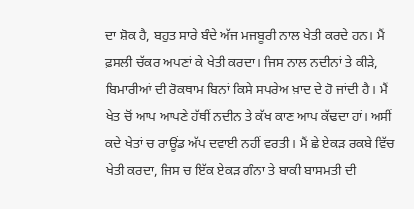ਦਾ ਸ਼ੋਕ ਹੈ, ਬਹੁਤ ਸਾਰੇ ਬੰਦੇ ਅੱਜ ਮਜਬੂਰੀ ਨਾਲ ਖੇਤੀ ਕਰਦੇ ਹਨ। ਮੈਂ ਫ਼ਸਲੀ ਚੱਕਰ ਅਪਣਾਂ ਕੇ ਖੇਤੀ ਕਰਦਾ। ਜਿਸ ਨਾਲ ਨਦੀਨਾਂ ਤੇ ਕੀੜੇ, ਬਿਮਾਰੀਆਂ ਦੀ ਰੋਕਥਾਮ ਬਿਨਾਂ ਕਿਸੇ ਸਪਰੇਅ ਖ਼ਾਦ ਦੇ ਹੋ ਜਾਂਦੀ ਹੈ। ਮੈਂ ਖੇਤ ਚੋਂ ਆਪ ਆਪਣੇ ਹੱਥੀਂ ਨਦੀਨ ਤੇ ਕੱਖ ਕਾਣ ਆਪ ਕੱਢਦਾ ਹਾਂ। ਅਸੀਂ ਕਦੇ ਖੇਤਾਂ ਚ ਰਾਊਂਡ ਅੱਪ ਦਵਾਈ ਨਹੀਂ ਵਰਤੀ। ਮੈਂ ਛੇ ਏਕੜ ਰਕਬੇ ਵਿੱਚ ਖੇਤੀ ਕਰਦਾ, ਜਿਸ ਚ ਇੱਕ ਏਕੜ ਗੰਨਾ ਤੇ ਬਾਕੀ ਬਾਸਮਤੀ ਦੀ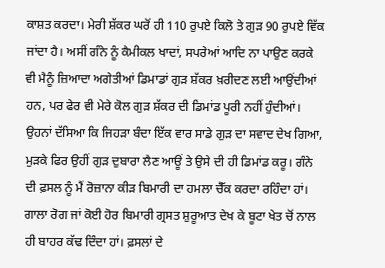ਕਾਸ਼ਤ ਕਰਦਾ। ਮੇਰੀ ਸ਼ੱਕਰ ਘਰੋਂ ਹੀ 110 ਰੁਪਏ ਕਿਲੋ ਤੇ ਗੁੜ 90 ਰੁਪਏ ਵਿੱਕ ਜਾਂਦਾ ਹੈ। ਅਸੀਂ ਗੰਨੇ ਨੂੰ ਕੈਮੀਕਲ ਖਾਦਾਂ, ਸਪਰੇਆਂ ਆਦਿ ਨਾ ਪਾਉਣ ਕਰਕੇ ਵੀ ਮੈਨੂੰ ਜ਼ਿਆਦਾ ਅਗੇਤੀਆਂ ਡਿਮਾਡਾਂ ਗੁੜ ਸ਼ੱਕਰ ਖ਼ਰੀਦਣ ਲਈ ਆਉਂਦੀਆਂ ਹਨ, ਪਰ ਫੇਰ ਵੀ ਮੇਰੇ ਕੋਲ ਗੁੜ ਸ਼ੱਕਰ ਦੀ ਡਿਮਾਂਡ ਪੂਰੀ ਨਹੀਂ ਹੁੰਦੀਆਂ।
ਉਹਨਾਂ ਦੱਸਿਆ ਕਿ ਜਿਹੜਾ ਬੰਦਾ ਇੱਕ ਵਾਰ ਸਾਡੇ ਗੁੜ ਦਾ ਸਵਾਦ ਦੇਖ ਗਿਆ, ਮੁੜਕੇ ਫਿਰ ਉਹੀਂ ਗੁੜ ਦੁਬਾਰਾ ਲੈਣ ਆਊਂ ਤੇ ਉਸੇ ਦੀ ਹੀ ਡਿਮਾਂਡ ਕਰੂ। ਗੰਨੇ ਦੀ ਫ਼ਸਲ ਨੂੰ ਮੈਂ ਰੋਜ਼ਾਨਾ ਕੀੜ ਬਿਮਾਰੀ ਦਾ ਹਮਲਾ ਚੈੱਕ ਕਰਦਾ ਰਹਿੰਦਾ ਹਾਂ। ਗਾਲਾ ਰੋਗ ਜਾਂ ਕੋਈ ਹੋਰ ਬਿਮਾਰੀ ਗ੍ਰਸਤ ਸ਼ੁਰੂਆਤ ਦੇਖ ਕੇ ਬੂਟਾ ਖੇਤ ਚੋਂ ਨਾਲ ਹੀ ਬਾਹਰ ਕੱਢ ਦਿੰਦਾ ਹਾਂ। ਫ਼ਸਲਾਂ ਦੇ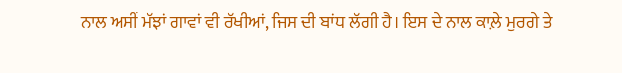ਨਾਲ ਅਸੀਂ ਮੱਝਾਂ ਗਾਵਾਂ ਵੀ ਰੱਖੀਆਂ, ਜਿਸ ਦੀ ਬਾਂਧ ਲੱਗੀ ਹੈ। ਇਸ ਦੇ ਨਾਲ ਕਾਲ਼ੇ ਮੁਰਗੇ ਤੇ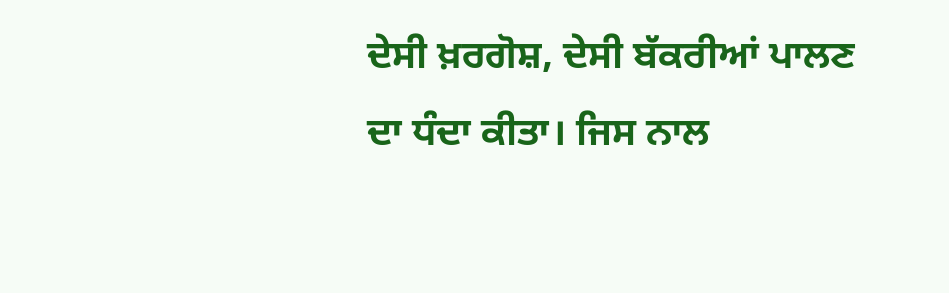ਦੇਸੀ ਖ਼ਰਗੋਸ਼, ਦੇਸੀ ਬੱਕਰੀਆਂ ਪਾਲਣ ਦਾ ਧੰਦਾ ਕੀਤਾ। ਜਿਸ ਨਾਲ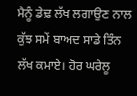ਮੈਨੂੰ ਡੇਢ਼ ਲੱਖ ਲਗਾਉਣ ਨਾਲ ਕੁੱਝ ਸਮੇਂ ਬਾਅਦ ਸਾਡੇ ਤਿੰਨ ਲੱਖ ਕਮਾਏ। ਹੋਰ ਘਰੇਲੂ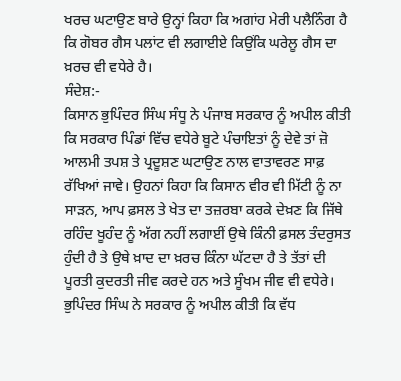ਖਰਚ ਘਟਾਉਣ ਬਾਰੇ ਉਨ੍ਹਾਂ ਕਿਹਾ ਕਿ ਅਗਾਂਹ ਮੇਰੀ ਪਲੈਨਿੰਗ ਹੈ ਕਿ ਗੋਬਰ ਗੈਸ ਪਲਾਂਟ ਵੀ ਲਗਾਈਏ ਕਿਉਂਕਿ ਘਰੇਲੂ ਗੈਸ ਦਾ ਖ਼ਰਚ ਵੀ ਵਧੇਰੇ ਹੈ।
ਸੰਦੇਸ਼:-
ਕਿਸਾਨ ਭੁਪਿੰਦਰ ਸਿੰਘ ਸੰਧੂ ਨੇ ਪੰਜਾਬ ਸਰਕਾਰ ਨੂੰ ਅਪੀਲ ਕੀਤੀ ਕਿ ਸਰਕਾਰ ਪਿੰਡਾਂ ਵਿੱਚ ਵਧੇਰੇ ਬੂਟੇ ਪੰਚਾਇਤਾਂ ਨੂੰ ਦੇਵੇ ਤਾਂ ਜ਼ੋ ਆਲਮੀ ਤਪਸ਼ ਤੇ ਪ੍ਰਦੂਸ਼ਣ ਘਟਾਉਣ ਨਾਲ ਵਾਤਾਵਰਣ ਸਾਫ਼ ਰੱਖਿਆਂ ਜਾਵੇ। ਉਹਨਾਂ ਕਿਹਾ ਕਿ ਕਿਸਾਨ ਵੀਰ ਵੀ ਮਿੱਟੀ ਨੂੰ ਨਾ ਸਾੜਨ, ਆਪ ਫ਼ਸਲ ਤੇ ਖੇਤ ਦਾ ਤਜ਼ਰਬਾ ਕਰਕੇ ਦੇਖ਼ਣ ਕਿ ਜਿੱਥੇ ਰਹਿੰਦ ਖੂਹੰਦ ਨੂੰ ਅੱਗ ਨਹੀਂ ਲਗਾਈਂ ਉਥੇ ਕਿੰਨੀ ਫ਼ਸਲ ਤੰਦਰੁਸਤ ਹੁੰਦੀ ਹੈ ਤੇ ਉਥੇ ਖ਼ਾਦ ਦਾ ਖ਼ਰਚ ਕਿੰਨਾ ਘੱਟਦਾ ਹੈ ਤੇ ਤੱਤਾਂ ਦੀ ਪੂਰਤੀ ਕੁਦਰਤੀ ਜੀਵ ਕਰਦੇ ਹਨ ਅਤੇ ਸੂੰਖਮ ਜੀਵ ਵੀ ਵਧੇਰੇ। ਭੁਪਿੰਦਰ ਸਿੰਘ ਨੇ ਸਰਕਾਰ ਨੂੰ ਅਪੀਲ ਕੀਤੀ ਕਿ ਵੱਧ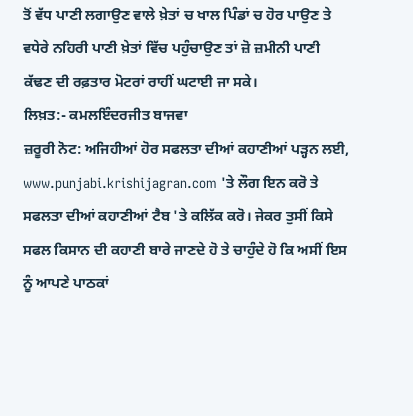ਤੋਂ ਵੱਧ ਪਾਣੀ ਲਗਾਉਣ ਵਾਲੇ ਖ਼ੇਤਾਂ ਚ ਖਾਲ ਪਿੰਡਾਂ ਚ ਹੋਰ ਪਾਉਣ ਤੇ ਵਧੇਰੇ ਨਹਿਰੀ ਪਾਣੀ ਖ਼ੇਤਾਂ ਵਿੱਚ ਪਹੁੰਚਾਉਣ ਤਾਂ ਜ਼ੋ ਜ਼ਮੀਨੀ ਪਾਣੀ ਕੱਢਣ ਦੀ ਰਫ਼ਤਾਰ ਮੋਟਰਾਂ ਰਾਹੀਂ ਘਟਾਈ ਜਾ ਸਕੇ।
ਲਿਖ਼ਤ:- ਕਮਲਇੰਦਰਜੀਤ ਬਾਜਵਾ
ਜ਼ਰੂਰੀ ਨੋਟ: ਅਜਿਹੀਆਂ ਹੋਰ ਸਫਲਤਾ ਦੀਆਂ ਕਹਾਣੀਆਂ ਪੜ੍ਹਨ ਲਈ, www.punjabi.krishijagran.com 'ਤੇ ਲੌਗ ਇਨ ਕਰੋ ਤੇ ਸਫਲਤਾ ਦੀਆਂ ਕਹਾਣੀਆਂ ਟੈਬ 'ਤੇ ਕਲਿੱਕ ਕਰੋ। ਜੇਕਰ ਤੁਸੀਂ ਕਿਸੇ ਸਫਲ ਕਿਸਾਨ ਦੀ ਕਹਾਣੀ ਬਾਰੇ ਜਾਣਦੇ ਹੋ ਤੇ ਚਾਹੁੰਦੇ ਹੋ ਕਿ ਅਸੀਂ ਇਸ ਨੂੰ ਆਪਣੇ ਪਾਠਕਾਂ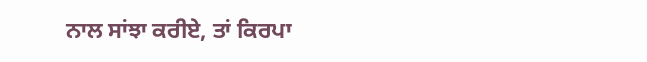ਨਾਲ ਸਾਂਝਾ ਕਰੀਏ, ਤਾਂ ਕਿਰਪਾ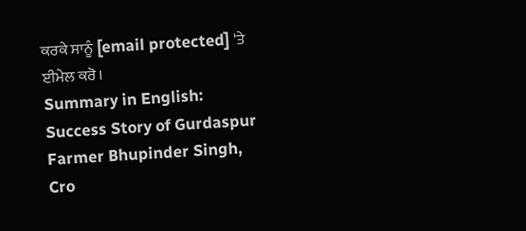ਕਰਕੇ ਸਾਨੂੰ [email protected] 'ਤੇ ਈਮੇਲ ਕਰੋ।
Summary in English: Success Story of Gurdaspur Farmer Bhupinder Singh, Cro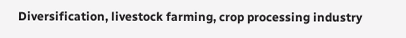Diversification, livestock farming, crop processing industry